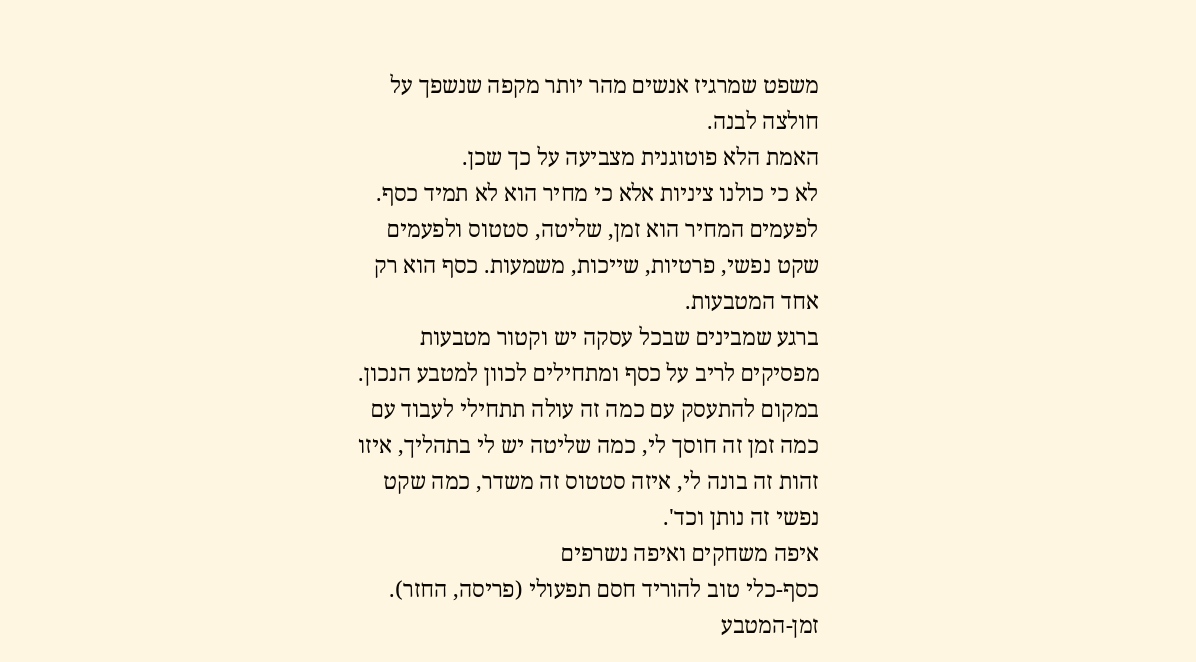משפט שמרגיז אנשים מהר יותר מקפה שנשפך על חולצה לבנה.
האמת הלא פוטוגנית מצביעה על כך שכן.
לא כי כולנו ציניות אלא כי מחיר הוא לא תמיד כסף.
לפעמים המחיר הוא זמן, שליטה, סטטוס ולפעמים שקט נפשי, פרטיות, שייכות, משמעות. כסף הוא רק אחד המטבעות.
ברגע שמבינים שבכל עסקה יש וקטור מטבעות מפסיקים לריב על כסף ומתחילים לכוון למטבע הנכון.
במקום להתעסק עם כמה זה עולה תתחילי לעבוד עם כמה זמן זה חוסך לי, כמה שליטה יש לי בתהליך, איזו זהות זה בונה לי, איזה סטטוס זה משדר, כמה שקט נפשי זה נותן וכד'.
איפה משחקים ואיפה נשרפים
כסף-כלי טוב להוריד חסם תפעולי (פריסה, החזר).
זמן-המטבע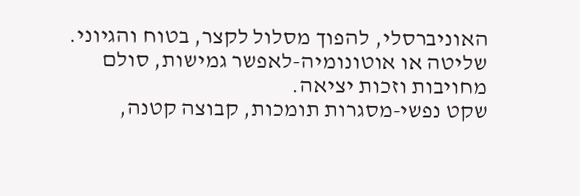האוניברסלי, להפוך מסלול לקצר, בטוח והגיוני.
שליטה או אוטונומיה-לאפשר גמישות, סולם מחויבות וזכות יציאה.
שקט נפשי-מסגרות תומכות, קבוצה קטנה,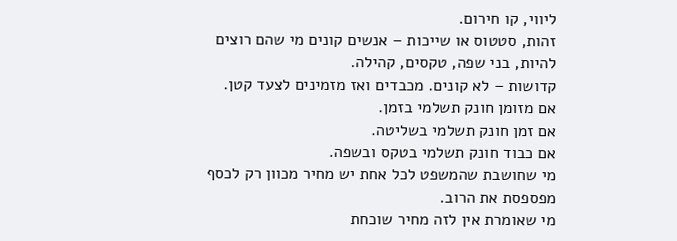ליווי, קו חירום.
זהות, סטטוס או שייכות – אנשים קונים מי שהם רוצים להיות, בני שפה, טקסים, קהילה.
קדושות – לא קונים. מכבדים ואז מזמינים לצעד קטן.
אם מזומן חונק תשלמי בזמן.
אם זמן חונק תשלמי בשליטה.
אם כבוד חונק תשלמי בטקס ובשפה.
מי שחושבת שהמשפט לכל אחת יש מחיר מכוון רק לכסף מפספסת את הרוב.
מי שאומרת אין לזה מחיר שוכחת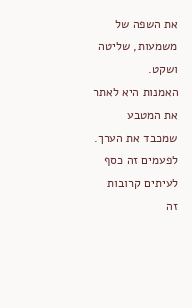את השפה של משמעות, שליטה ושקט.
האמנות היא לאתר את המטבע שמכבד את הערך.
לפעמים זה כסף לעיתים קרובות זה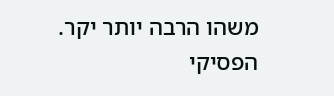משהו הרבה יותר יקר.
הפסיקי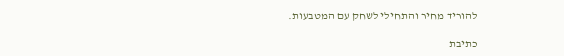להוריד מחיר והתחילי לשחק עם המטבעות.

כתיבת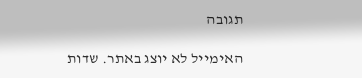תגובה

האימייל לא יוצג באתר. שדות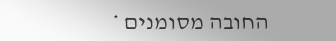החובה מסומנים *